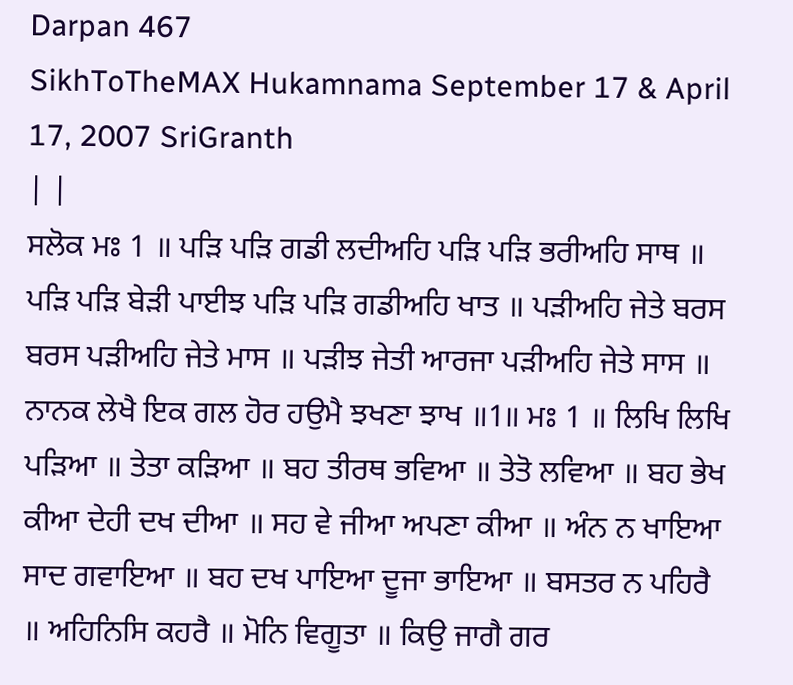Darpan 467
SikhToTheMAX Hukamnama September 17 & April 17, 2007 SriGranth
| |
ਸਲੋਕ ਮਃ 1 ॥ ਪੜਿ ਪੜਿ ਗਡੀ ਲਦੀਅਹਿ ਪੜਿ ਪੜਿ ਭਰੀਅਹਿ ਸਾਥ ॥ ਪੜਿ ਪੜਿ ਬੇੜੀ ਪਾਈਝ ਪੜਿ ਪੜਿ ਗਡੀਅਹਿ ਖਾਤ ॥ ਪੜੀਅਹਿ ਜੇਤੇ ਬਰਸ ਬਰਸ ਪੜੀਅਹਿ ਜੇਤੇ ਮਾਸ ॥ ਪੜੀਝ ਜੇਤੀ ਆਰਜਾ ਪੜੀਅਹਿ ਜੇਤੇ ਸਾਸ ॥ ਨਾਨਕ ਲੇਖੈ ਇਕ ਗਲ ਹੋਰ ਹਉਮੈ ਝਖਣਾ ਝਾਖ ॥1॥ ਮਃ 1 ॥ ਲਿਖਿ ਲਿਖਿ ਪੜਿਆ ॥ ਤੇਤਾ ਕੜਿਆ ॥ ਬਹ ਤੀਰਥ ਭਵਿਆ ॥ ਤੇਤੋ ਲਵਿਆ ॥ ਬਹ ਭੇਖ ਕੀਆ ਦੇਹੀ ਦਖ ਦੀਆ ॥ ਸਹ ਵੇ ਜੀਆ ਅਪਣਾ ਕੀਆ ॥ ਅੰਨ ਨ ਖਾਇਆ ਸਾਦ ਗਵਾਇਆ ॥ ਬਹ ਦਖ ਪਾਇਆ ਦੂਜਾ ਭਾਇਆ ॥ ਬਸਤਰ ਨ ਪਹਿਰੈ ॥ ਅਹਿਨਿਸਿ ਕਹਰੈ ॥ ਮੋਨਿ ਵਿਗੂਤਾ ॥ ਕਿਉ ਜਾਗੈ ਗਰ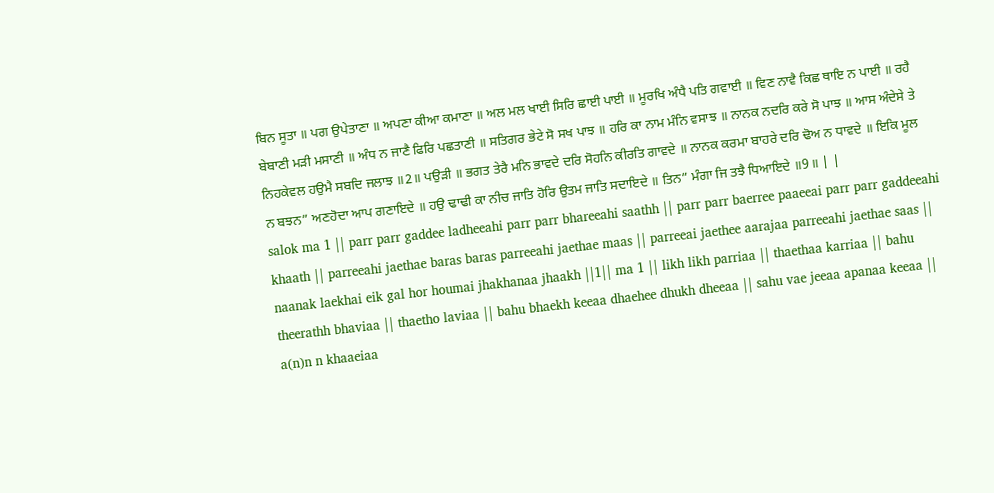ਬਿਨ ਸੂਤਾ ॥ ਪਗ ਉਪੇਤਾਣਾ ॥ ਅਪਣਾ ਕੀਆ ਕਮਾਣਾ ॥ ਅਲ ਮਲ ਖਾਈ ਸਿਰਿ ਛਾਈ ਪਾਈ ॥ ਮੂਰਖਿ ਅੰਧੈ ਪਤਿ ਗਵਾਈ ॥ ਵਿਣ ਨਾਵੈ ਕਿਛ ਥਾਇ ਨ ਪਾਈ ॥ ਰਹੈ ਬੇਬਾਣੀ ਮੜੀ ਮਸਾਣੀ ॥ ਅੰਧ ਨ ਜਾਣੈ ਫਿਰਿ ਪਛਤਾਣੀ ॥ ਸਤਿਗਰ ਭੇਟੇ ਸੋ ਸਖ ਪਾਝ ॥ ਹਰਿ ਕਾ ਨਾਮ ਮੰਨਿ ਵਸਾਝ ॥ ਨਾਨਕ ਨਦਰਿ ਕਰੇ ਸੋ ਪਾਝ ॥ ਆਸ ਅੰਦੇਸੇ ਤੇ ਨਿਹਕੇਵਲ ਹਉਮੈ ਸਬਦਿ ਜਲਾਝ ॥2॥ ਪਉੜੀ ॥ ਭਗਤ ਤੇਰੈ ਮਨਿ ਭਾਵਦੇ ਦਰਿ ਸੋਹਨਿ ਕੀਰਤਿ ਗਾਵਦੇ ॥ ਨਾਨਕ ਕਰਮਾ ਬਾਹਰੇ ਦਰਿ ਢੋਅ ਨ ਧਾਵਦੇ ॥ ਇਕਿ ਮੂਲ ਨ ਬਝਨ” ਅਣਹੋਦਾ ਆਪ ਗਣਾਇਦੇ ॥ ਹਉ ਢਾਢੀ ਕਾ ਨੀਚ ਜਾਤਿ ਹੋਰਿ ਉਤਮ ਜਾਤਿ ਸਦਾਇਦੇ ॥ ਤਿਨ” ਮੰਗਾ ਜਿ ਤਝੈ ਧਿਆਇਦੇ ॥9॥ | |
salok ma 1 || parr parr gaddee ladheeahi parr parr bhareeahi saathh || parr parr baerree paaeeai parr parr gaddeeahi khaath || parreeahi jaethae baras baras parreeahi jaethae maas || parreeai jaethee aarajaa parreeahi jaethae saas || naanak laekhai eik gal hor houmai jhakhanaa jhaakh ||1|| ma 1 || likh likh parriaa || thaethaa karriaa || bahu theerathh bhaviaa || thaetho laviaa || bahu bhaekh keeaa dhaehee dhukh dheeaa || sahu vae jeeaa apanaa keeaa || a(n)n n khaaeiaa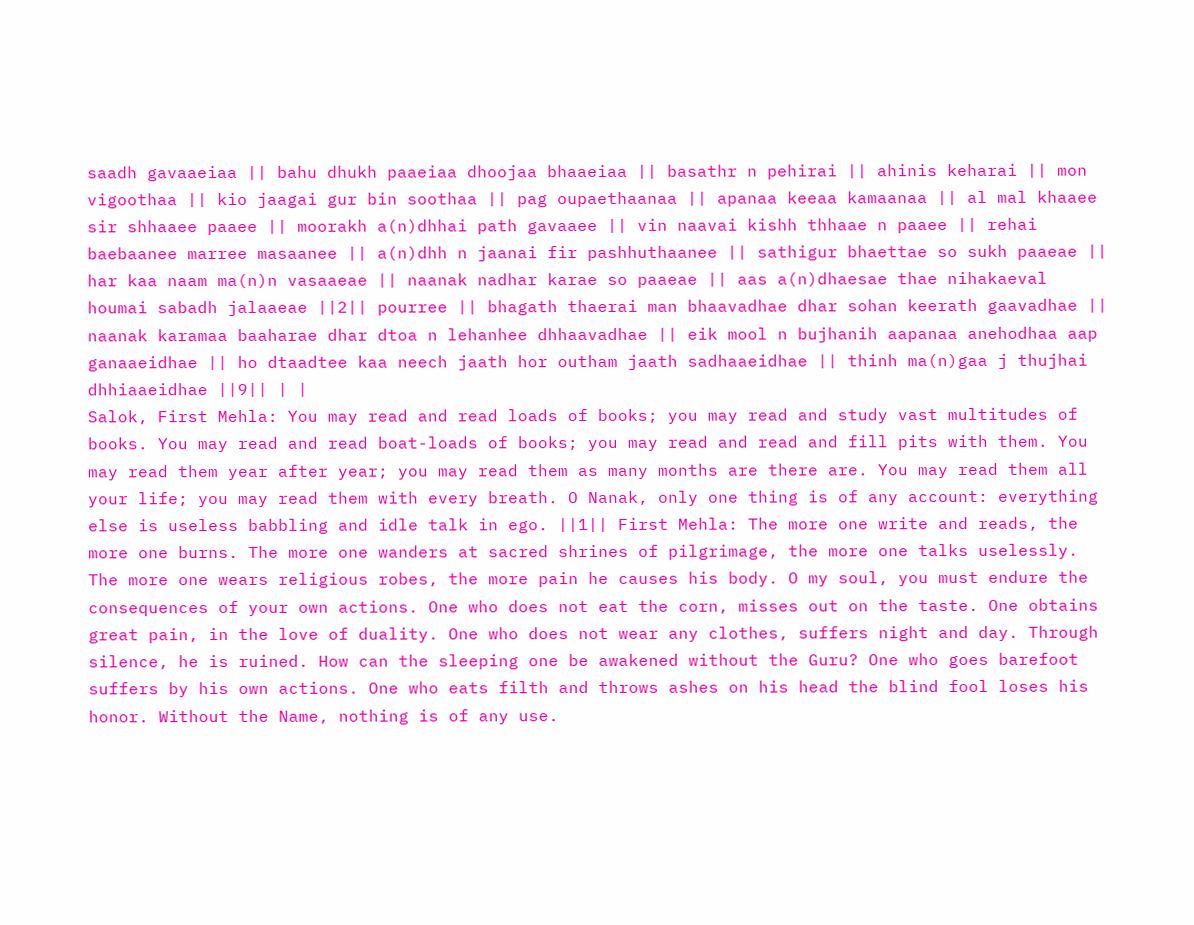saadh gavaaeiaa || bahu dhukh paaeiaa dhoojaa bhaaeiaa || basathr n pehirai || ahinis keharai || mon vigoothaa || kio jaagai gur bin soothaa || pag oupaethaanaa || apanaa keeaa kamaanaa || al mal khaaee sir shhaaee paaee || moorakh a(n)dhhai path gavaaee || vin naavai kishh thhaae n paaee || rehai baebaanee marree masaanee || a(n)dhh n jaanai fir pashhuthaanee || sathigur bhaettae so sukh paaeae || har kaa naam ma(n)n vasaaeae || naanak nadhar karae so paaeae || aas a(n)dhaesae thae nihakaeval houmai sabadh jalaaeae ||2|| pourree || bhagath thaerai man bhaavadhae dhar sohan keerath gaavadhae || naanak karamaa baaharae dhar dtoa n lehanhee dhhaavadhae || eik mool n bujhanih aapanaa anehodhaa aap ganaaeidhae || ho dtaadtee kaa neech jaath hor outham jaath sadhaaeidhae || thinh ma(n)gaa j thujhai dhhiaaeidhae ||9|| | |
Salok, First Mehla: You may read and read loads of books; you may read and study vast multitudes of books. You may read and read boat-loads of books; you may read and read and fill pits with them. You may read them year after year; you may read them as many months are there are. You may read them all your life; you may read them with every breath. O Nanak, only one thing is of any account: everything else is useless babbling and idle talk in ego. ||1|| First Mehla: The more one write and reads, the more one burns. The more one wanders at sacred shrines of pilgrimage, the more one talks uselessly. The more one wears religious robes, the more pain he causes his body. O my soul, you must endure the consequences of your own actions. One who does not eat the corn, misses out on the taste. One obtains great pain, in the love of duality. One who does not wear any clothes, suffers night and day. Through silence, he is ruined. How can the sleeping one be awakened without the Guru? One who goes barefoot suffers by his own actions. One who eats filth and throws ashes on his head the blind fool loses his honor. Without the Name, nothing is of any use.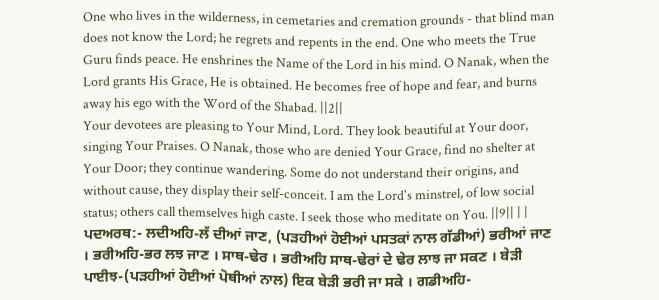One who lives in the wilderness, in cemetaries and cremation grounds - that blind man does not know the Lord; he regrets and repents in the end. One who meets the True Guru finds peace. He enshrines the Name of the Lord in his mind. O Nanak, when the Lord grants His Grace, He is obtained. He becomes free of hope and fear, and burns away his ego with the Word of the Shabad. ||2||
Your devotees are pleasing to Your Mind, Lord. They look beautiful at Your door, singing Your Praises. O Nanak, those who are denied Your Grace, find no shelter at Your Door; they continue wandering. Some do not understand their origins, and without cause, they display their self-conceit. I am the Lord's minstrel, of low social status; others call themselves high caste. I seek those who meditate on You. ||9|| | |
ਪਦਅਰਥ:- ਲਦੀਅਹਿ-ਲੱ ਦੀਆਂ ਜਾਣ, (ਪੜਹੀਆਂ ਹੋਈਆਂ ਪਸਤਕਾਂ ਨਾਲ ਗੱਡੀਆਂ) ਭਰੀਆਂ ਜਾਣ । ਭਰੀਅਹਿ-ਭਰ ਲਝ ਜਾਣ । ਸਾਥ-ਢੇਰ । ਭਰੀਅਹਿ ਸਾਥ-ਢੇਰਾਂ ਦੇ ਢੇਰ ਲਾਝ ਜਾ ਸਕਣ । ਬੇੜੀ ਪਾਈਝ-(ਪੜਹੀਆਂ ਹੋਈਆਂ ਪੋਥੀਆਂ ਨਾਲ) ਇਕ ਬੇੜੀ ਭਰੀ ਜਾ ਸਕੇ । ਗਡੀਅਹਿ-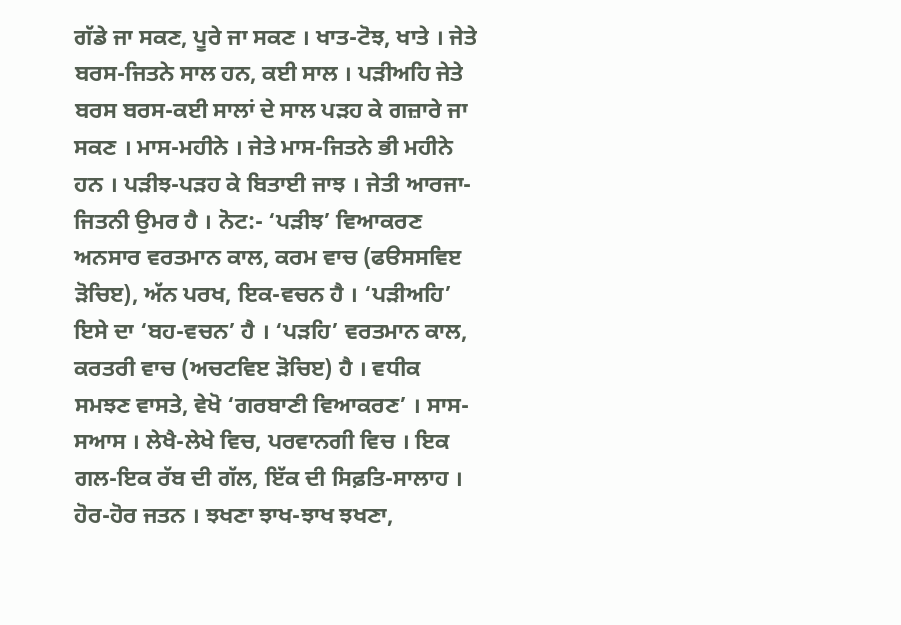ਗੱਡੇ ਜਾ ਸਕਣ, ਪੂਰੇ ਜਾ ਸਕਣ । ਖਾਤ-ਟੋਝ, ਖਾਤੇ । ਜੇਤੇ ਬਰਸ-ਜਿਤਨੇ ਸਾਲ ਹਨ, ਕਈ ਸਾਲ । ਪੜੀਅਹਿ ਜੇਤੇ ਬਰਸ ਬਰਸ-ਕਈ ਸਾਲਾਂ ਦੇ ਸਾਲ ਪੜਹ ਕੇ ਗਜ਼ਾਰੇ ਜਾ ਸਕਣ । ਮਾਸ-ਮਹੀਨੇ । ਜੇਤੇ ਮਾਸ-ਜਿਤਨੇ ਭੀ ਮਹੀਨੇ ਹਨ । ਪੜੀਝ-ਪੜਹ ਕੇ ਬਿਤਾਈ ਜਾਝ । ਜੇਤੀ ਆਰਜਾ-ਜਿਤਨੀ ਉਮਰ ਹੈ । ਨੋਟ:- ‘ਪੜੀਝ’ ਵਿਆਕਰਣ ਅਨਸਾਰ ਵਰਤਮਾਨ ਕਾਲ, ਕਰਮ ਵਾਚ (ਫੳਸਸਵਿੲ ੜੋਚਿੲ), ਅੱਨ ਪਰਖ, ਇਕ-ਵਚਨ ਹੈ । ‘ਪੜੀਅਹਿ’ ਇਸੇ ਦਾ ‘ਬਹ-ਵਚਨ’ ਹੈ । ‘ਪੜਹਿ’ ਵਰਤਮਾਨ ਕਾਲ, ਕਰਤਰੀ ਵਾਚ (ਅਚਟਵਿੲ ੜੋਚਿੲ) ਹੈ । ਵਧੀਕ ਸਮਝਣ ਵਾਸਤੇ, ਵੇਖੋ ‘ਗਰਬਾਣੀ ਵਿਆਕਰਣ’ । ਸਾਸ-ਸਆਸ । ਲੇਖੈ-ਲੇਖੇ ਵਿਚ, ਪਰਵਾਨਗੀ ਵਿਚ । ਇਕ ਗਲ-ਇਕ ਰੱਬ ਦੀ ਗੱਲ, ਇੱਕ ਦੀ ਸਿਫ਼ਤਿ-ਸਾਲਾਹ । ਹੋਰ-ਹੋਰ ਜਤਨ । ਝਖਣਾ ਝਾਖ-ਝਾਖ ਝਖਣਾ,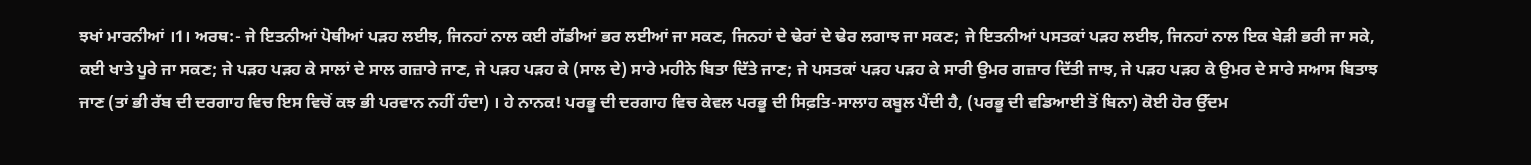ਝਖਾਂ ਮਾਰਨੀਆਂ ।1। ਅਰਥ:- ਜੇ ਇਤਨੀਆਂ ਪੋਥੀਆਂ ਪੜਹ ਲਈਝ, ਜਿਨਹਾਂ ਨਾਲ ਕਈ ਗੱਡੀਆਂ ਭਰ ਲਈਆਂ ਜਾ ਸਕਣ, ਜਿਨਹਾਂ ਦੇ ਢੇਰਾਂ ਦੇ ਢੇਰ ਲਗਾਝ ਜਾ ਸਕਣ; ਜੇ ਇਤਨੀਆਂ ਪਸਤਕਾਂ ਪੜਹ ਲਈਝ, ਜਿਨਹਾਂ ਨਾਲ ਇਕ ਬੇੜੀ ਭਰੀ ਜਾ ਸਕੇ, ਕਈ ਖਾਤੇ ਪੂਰੇ ਜਾ ਸਕਣ; ਜੇ ਪੜਹ ਪੜਹ ਕੇ ਸਾਲਾਂ ਦੇ ਸਾਲ ਗਜ਼ਾਰੇ ਜਾਣ, ਜੇ ਪੜਹ ਪੜਹ ਕੇ (ਸਾਲ ਦੇ) ਸਾਰੇ ਮਹੀਨੇ ਬਿਤਾ ਦਿੱਤੇ ਜਾਣ; ਜੇ ਪਸਤਕਾਂ ਪੜਹ ਪੜਹ ਕੇ ਸਾਰੀ ਉਮਰ ਗਜ਼ਾਰ ਦਿੱਤੀ ਜਾਝ, ਜੇ ਪੜਹ ਪੜਹ ਕੇ ਉਮਰ ਦੇ ਸਾਰੇ ਸਆਸ ਬਿਤਾਝ ਜਾਣ (ਤਾਂ ਭੀ ਰੱਬ ਦੀ ਦਰਗਾਹ ਵਿਚ ਇਸ ਵਿਚੋਂ ਕਝ ਭੀ ਪਰਵਾਨ ਨਹੀਂ ਹੰਦਾ) । ਹੇ ਨਾਨਕ! ਪਰਭੂ ਦੀ ਦਰਗਾਹ ਵਿਚ ਕੇਵਲ ਪਰਭੂ ਦੀ ਸਿਫ਼ਤਿ-ਸਾਲਾਹ ਕਬੂਲ ਪੈਂਦੀ ਹੈ, (ਪਰਭੂ ਦੀ ਵਡਿਆਈ ਤੋਂ ਬਿਨਾ) ਕੋਈ ਹੋਰ ਉੱਦਮ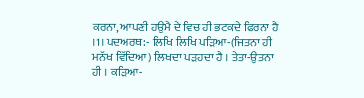ਕਰਨਾ, ਆਪਣੀ ਹਉਮੈ ਦੇ ਵਿਚ ਹੀ ਭਟਕਦੇ ਫਿਰਨਾ ਹੈ ।1। ਪਦਅਰਥ:- ਲਿਖਿ ਲਿਖਿ ਪੜਿਆ-(ਜਿਤਨਾ ਹੀ ਮਨੱਖ ਵਿੱਦਿਆ) ਲਿਖਦਾ ਪੜਹਦਾ ਹੈ । ਤੇਤਾ-ਉਤਨਾ ਹੀ । ਕੜਿਆ-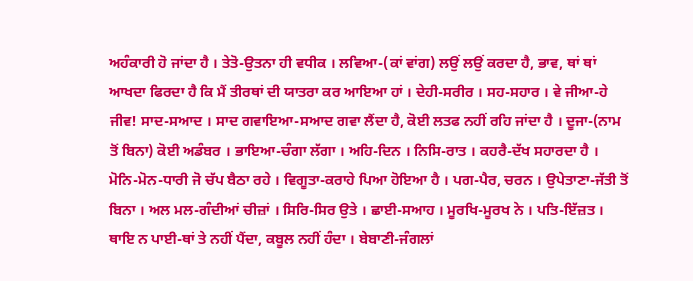ਅਹੰਕਾਰੀ ਹੋ ਜਾਂਦਾ ਹੈ । ਤੇਤੋ-ਉਤਨਾ ਹੀ ਵਧੀਕ । ਲਵਿਆ-(ਕਾਂ ਵਾਂਗ) ਲਉਂ ਲਉਂ ਕਰਦਾ ਹੈ, ਭਾਵ, ਥਾਂ ਥਾਂ ਆਖਦਾ ਫਿਰਦਾ ਹੈ ਕਿ ਮੈਂ ਤੀਰਥਾਂ ਦੀ ਯਾਤਰਾ ਕਰ ਆਇਆ ਹਾਂ । ਦੇਹੀ-ਸਰੀਰ । ਸਹ-ਸਹਾਰ । ਵੇ ਜੀਆ-ਹੇ ਜੀਵ! ਸਾਦ-ਸਆਦ । ਸਾਦ ਗਵਾਇਆ-ਸਆਦ ਗਵਾ ਲੈਂਦਾ ਹੈ, ਕੋਈ ਲਤਫ ਨਹੀਂ ਰਹਿ ਜਾਂਦਾ ਹੈ । ਦੂਜਾ-(ਨਾਮ ਤੋਂ ਬਿਨਾ) ਕੋਈ ਅਡੰਬਰ । ਭਾਇਆ-ਚੰਗਾ ਲੱਗਾ । ਅਹਿ-ਦਿਨ । ਨਿਸਿ-ਰਾਤ । ਕਹਰੈ-ਦੱਖ ਸਹਾਰਦਾ ਹੈ । ਮੋਨਿ-ਮੋਨ-ਧਾਰੀ ਜੋ ਚੱਪ ਬੈਠਾ ਰਹੇ । ਵਿਗੂਤਾ-ਕਰਾਹੇ ਪਿਆ ਹੋਇਆ ਹੈ । ਪਗ-ਪੈਰ, ਚਰਨ । ਉਪੇਤਾਣਾ-ਜੱਤੀ ਤੋਂ ਬਿਨਾ । ਅਲ ਮਲ-ਗੰਦੀਆਂ ਚੀਜ਼ਾਂ । ਸਿਰਿ-ਸਿਰ ਉਤੇ । ਛਾਈ-ਸਆਹ । ਮੂਰਖਿ-ਮੂਰਖ ਨੇ । ਪਤਿ-ਇੱਜ਼ਤ । ਥਾਇ ਨ ਪਾਈ-ਥਾਂ ਤੇ ਨਹੀਂ ਪੈਂਦਾ, ਕਬੂਲ ਨਹੀਂ ਹੰਦਾ । ਬੇਬਾਣੀ-ਜੰਗਲਾਂ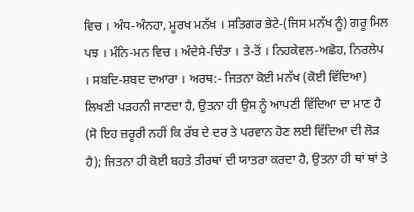ਵਿਚ । ਅੰਧ-ਅੰਨਹਾ, ਮੂਰਖ ਮਨੱਖ । ਸਤਿਗਰ ਭੇਟੇ-(ਜਿਸ ਮਨੱਖ ਨੂੰ) ਗਰੂ ਮਿਲ ਪਝ । ਮੰਨਿ-ਮਨ ਵਿਚ । ਅੰਦੇਸੇ-ਚਿੰਤਾ । ਤੇ-ਤੋਂ । ਨਿਹਕੇਵਲ-ਅਛੋਹ, ਨਿਰਲੇਪ । ਸਬਦਿ-ਸ਼ਬਦ ਦਆਰਾ । ਅਰਥ:- ਜਿਤਨਾ ਕੋਈ ਮਨੱਖ (ਕੋਈ ਵਿੱਦਿਆ) ਲਿਖਣੀ ਪੜਹਨੀ ਜਾਣਦਾ ਹੈ, ਉਤਨਾ ਹੀ ਉਸ ਨੂੰ ਆਪਣੀ ਵਿੱਦਿਆ ਦਾ ਮਾਣ ਹੈ (ਸੋ ਇਹ ਜ਼ਰੂਰੀ ਨਹੀਂ ਕਿ ਰੱਬ ਦੇ ਦਰ ਤੇ ਪਰਵਾਨ ਹੋਣ ਲਈ ਵਿੱਦਿਆ ਦੀ ਲੋੜ ਹੈ); ਜਿਤਨਾ ਹੀ ਕੋਈ ਬਹਤੇ ਤੀਰਥਾਂ ਦੀ ਯਾਤਰਾ ਕਰਦਾ ਹੈ, ਉਤਨਾ ਹੀ ਥਾਂ ਥਾਂ ਤੇ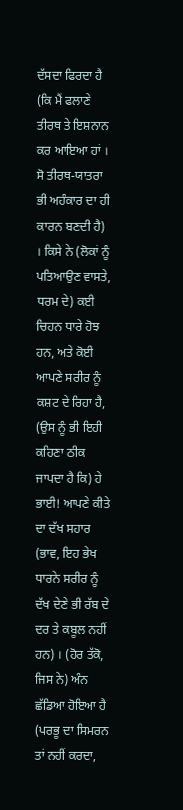ਦੱਸਦਾ ਫਿਰਦਾ ਹੈ (ਕਿ ਮੈਂ ਫਲਾਣੇ ਤੀਰਥ ਤੇ ਇਸ਼ਨਾਨ ਕਰ ਆਇਆ ਹਾਂ । ਸੋ ਤੀਰਥ-ਯਾਤਰਾ ਭੀ ਅਹੰਕਾਰ ਦਾ ਹੀ ਕਾਰਨ ਬਣਦੀ ਹੈ) । ਕਿਸੇ ਨੇ (ਲੋਕਾਂ ਨੂੰ ਪਤਿਆਉਣ ਵਾਸਤੇ, ਧਰਮ ਦੇ) ਕਈ ਚਿਹਨ ਧਾਰੇ ਹੋਝ ਹਨ, ਅਤੇ ਕੋਈ ਆਪਣੇ ਸਰੀਰ ਨੂੰ ਕਸ਼ਟ ਦੇ ਰਿਹਾ ਹੈ, (ਉਸ ਨੂੰ ਭੀ ਇਹੀ ਕਹਿਣਾ ਠੀਕ ਜਾਪਦਾ ਹੈ ਕਿ) ਹੇ ਭਾਈ! ਆਪਣੇ ਕੀਤੇ ਦਾ ਦੱਖ ਸਹਾਰ (ਭਾਵ, ਇਹ ਭੇਖ ਧਾਰਨੇ ਸਰੀਰ ਨੂੰ ਦੱਖ ਦੇਣੇ ਭੀ ਰੱਬ ਦੇ ਦਰ ਤੇ ਕਬੂਲ ਨਹੀਂ ਹਨ) । (ਹੋਰ ਤੱਕੋ, ਜਿਸ ਨੇ) ਅੰਨ ਛੱਡਿਆ ਹੋਇਆ ਹੈ (ਪਰਭੂ ਦਾ ਸਿਮਰਨ ਤਾਂ ਨਹੀਂ ਕਰਦਾ,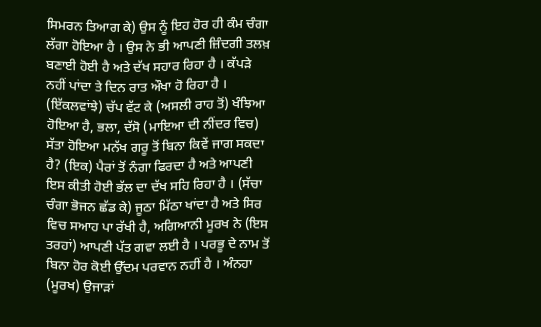ਸਿਮਰਨ ਤਿਆਗ ਕੇ) ਉਸ ਨੂੰ ਇਹ ਹੋਰ ਹੀ ਕੰਮ ਚੰਗਾ ਲੱਗਾ ਹੋਇਆ ਹੈ । ਉਸ ਨੇ ਭੀ ਆਪਣੀ ਜ਼ਿੰਦਗੀ ਤਲਖ਼ ਬਣਾਈ ਹੋਈ ਹੈ ਅਤੇ ਦੱਖ ਸਹਾਰ ਰਿਹਾ ਹੈ । ਕੱਪੜੇ ਨਹੀਂ ਪਾਂਦਾ ਤੇ ਦਿਨ ਰਾਤ ਔਖਾ ਹੋ ਰਿਹਾ ਹੈ । (ਇੱਕਲਵਾਂਝੇ) ਚੱਪ ਵੱਟ ਕੇ (ਅਸਲੀ ਰਾਹ ਤੋਂ) ਖੰਝਿਆ ਹੋਇਆ ਹੈ, ਭਲਾ, ਦੱਸੋ (ਮਾਇਆ ਦੀ ਨੀਂਦਰ ਵਿਚ) ਸੱਤਾ ਹੋਇਆ ਮਨੱਖ ਗਰੂ ਤੋਂ ਬਿਨਾ ਕਿਵੇਂ ਜਾਗ ਸਕਦਾ ਹੈ? (ਇਕ) ਪੈਰਾਂ ਤੋਂ ਨੰਗਾ ਫਿਰਦਾ ਹੈ ਅਤੇ ਆਪਣੀ ਇਸ ਕੀਤੀ ਹੋਈ ਭੱਲ ਦਾ ਦੱਖ ਸਹਿ ਰਿਹਾ ਹੈ । (ਸੱਚਾ ਚੰਗਾ ਭੋਜਨ ਛੱਡ ਕੇ) ਜੂਠਾ ਮਿੱਠਾ ਖਾਂਦਾ ਹੈ ਅਤੇ ਸਿਰ ਵਿਚ ਸਆਹ ਪਾ ਰੱਖੀ ਹੈ, ਅਗਿਆਨੀ ਮੂਰਖ ਨੇ (ਇਸ ਤਰਹਾਂ) ਆਪਣੀ ਪੱਤ ਗਵਾ ਲਈ ਹੈ । ਪਰਭੂ ਦੇ ਨਾਮ ਤੋਂ ਬਿਨਾ ਹੋਰ ਕੋਈ ਉੱਦਮ ਪਰਵਾਨ ਨਹੀਂ ਹੈ । ਅੰਨਹਾ (ਮੂਰਖ) ਉਜਾੜਾਂ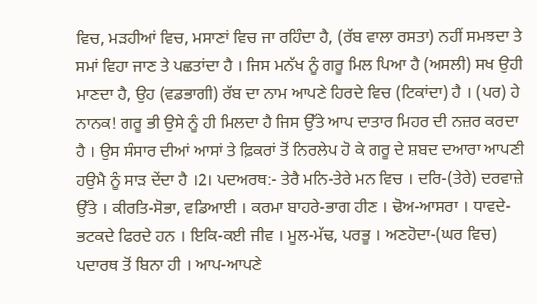ਵਿਚ, ਮੜਹੀਆਂ ਵਿਚ, ਮਸਾਣਾਂ ਵਿਚ ਜਾ ਰਹਿੰਦਾ ਹੈ, (ਰੱਬ ਵਾਲਾ ਰਸਤਾ) ਨਹੀਂ ਸਮਝਦਾ ਤੇ ਸਮਾਂ ਵਿਹਾ ਜਾਣ ਤੇ ਪਛਤਾਂਦਾ ਹੈ । ਜਿਸ ਮਨੱਖ ਨੂੰ ਗਰੂ ਮਿਲ ਪਿਆ ਹੈ (ਅਸਲੀ) ਸਖ ਉਹੀ ਮਾਣਦਾ ਹੈ, ਉਹ (ਵਡਭਾਗੀ) ਰੱਬ ਦਾ ਨਾਮ ਆਪਣੇ ਹਿਰਦੇ ਵਿਚ (ਟਿਕਾਂਦਾ) ਹੈ । (ਪਰ) ਹੇ ਨਾਨਕ! ਗਰੂ ਭੀ ਉਸੇ ਨੂੰ ਹੀ ਮਿਲਦਾ ਹੈ ਜਿਸ ਉੱਤੇ ਆਪ ਦਾਤਾਰ ਮਿਹਰ ਦੀ ਨਜ਼ਰ ਕਰਦਾ ਹੈ । ਉਸ ਸੰਸਾਰ ਦੀਆਂ ਆਸਾਂ ਤੇ ਫ਼ਿਕਰਾਂ ਤੋਂ ਨਿਰਲੇਪ ਹੋ ਕੇ ਗਰੂ ਦੇ ਸ਼ਬਦ ਦਆਰਾ ਆਪਣੀ ਹਉਮੈ ਨੂੰ ਸਾੜ ਦੇਂਦਾ ਹੈ ।2। ਪਦਅਰਥ:- ਤੇਰੈ ਮਨਿ-ਤੇਰੇ ਮਨ ਵਿਚ । ਦਰਿ-(ਤੇਰੇ) ਦਰਵਾਜ਼ੇ ਉੱਤੇ । ਕੀਰਤਿ-ਸੋਭਾ, ਵਡਿਆਈ । ਕਰਮਾ ਬਾਹਰੇ-ਭਾਗ ਹੀਣ । ਢੋਅ-ਆਸਰਾ । ਧਾਵਦੇ-ਭਟਕਦੇ ਫਿਰਦੇ ਹਨ । ਇਕਿ-ਕਈ ਜੀਵ । ਮੂਲ-ਮੱਢ, ਪਰਭੂ । ਅਣਹੋਦਾ-(ਘਰ ਵਿਚ) ਪਦਾਰਥ ਤੋਂ ਬਿਨਾ ਹੀ । ਆਪ-ਆਪਣੇ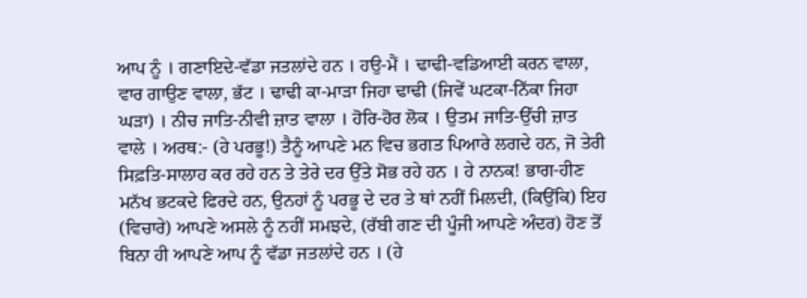ਆਪ ਨੂੰ । ਗਣਾਇਦੇ-ਵੱਡਾ ਜਤਲਾਂਦੇ ਹਨ । ਹਉ-ਮੈਂ । ਢਾਢੀ-ਵਡਿਆਈ ਕਰਨ ਵਾਲਾ, ਵਾਰ ਗਾਉਣ ਵਾਲਾ, ਭੱਟ । ਢਾਢੀ ਕਾ-ਮਾੜਾ ਜਿਹਾ ਢਾਢੀ (ਜਿਵੇਂ ਘਟਕਾ-ਨਿੱਕਾ ਜਿਹਾ ਘੜਾ) । ਨੀਚ ਜਾਤਿ-ਨੀਵੀ ਜ਼ਾਤ ਵਾਲਾ । ਹੋਰਿ-ਹੋਰ ਲੋਕ । ਉਤਮ ਜਾਤਿ-ਉੱਚੀ ਜ਼ਾਤ ਵਾਲੇ । ਅਰਥ:- (ਹੇ ਪਰਭੂ!) ਤੈਨੂੰ ਆਪਣੇ ਮਨ ਵਿਚ ਭਗਤ ਪਿਆਰੇ ਲਗਦੇ ਹਨ, ਜੋ ਤੇਰੀ ਸਿਫ਼ਤਿ-ਸਾਲਾਹ ਕਰ ਰਹੇ ਹਨ ਤੇ ਤੇਰੇ ਦਰ ਉੱਤੇ ਸੋਭ ਰਹੇ ਹਨ । ਹੇ ਨਾਨਕ! ਭਾਗ-ਹੀਣ ਮਨੱਖ ਭਟਕਦੇ ਫਿਰਦੇ ਹਨ, ਉਨਹਾਂ ਨੂੰ ਪਰਭੂ ਦੇ ਦਰ ਤੇ ਥਾਂ ਨਹੀਂ ਮਿਲਦੀ, (ਕਿਉਂਕਿ) ਇਹ (ਵਿਚਾਰੇ) ਆਪਣੇ ਅਸਲੇ ਨੂੰ ਨਹੀਂ ਸਮਝਦੇ, (ਰੱਬੀ ਗਣ ਦੀ ਪੂੰਜੀ ਆਪਣੇ ਅੰਦਰ) ਹੋਣ ਤੋਂ ਬਿਨਾ ਹੀ ਆਪਣੇ ਆਪ ਨੂੰ ਵੱਡਾ ਜਤਲਾਂਦੇ ਹਨ । (ਹੇ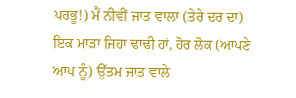ਪਰਭੂ!) ਮੈਂ ਨੀਵੀਂ ਜਾਤ ਵਾਲਾ (ਤੇਰੇ ਦਰ ਦਾ) ਇਕ ਮਾੜਾ ਜਿਹਾ ਢਾਢੀ ਹਾਂ, ਹੋਰ ਲੋਕ (ਆਪਣੇ ਆਪ ਨੂੰ) ਉੱਤਮ ਜਾਤ ਵਾਲੇ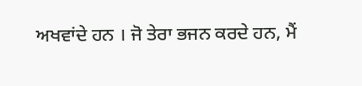ਅਖਵਾਂਦੇ ਹਨ । ਜੋ ਤੇਰਾ ਭਜਨ ਕਰਦੇ ਹਨ, ਮੈਂ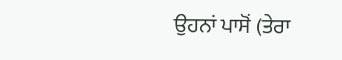ਉਹਨਾਂ ਪਾਸੋਂ (ਤੇਰਾ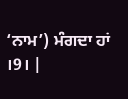‘ਨਾਮ’) ਮੰਗਦਾ ਹਾਂ ।9। |